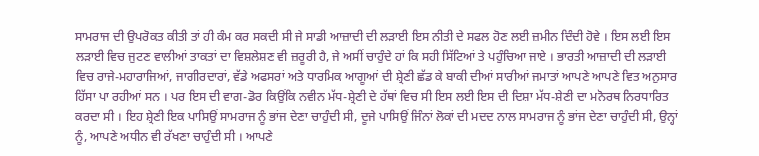ਸਾਮਰਾਜ ਦੀ ਉਪਰੋਕਤ ਕੀਤੀ ਤਾਂ ਹੀ ਕੰਮ ਕਰ ਸਕਦੀ ਸੀ ਜੇ ਸਾਡੀ ਆਜ਼ਾਦੀ ਦੀ ਲੜਾਈ ਇਸ ਨੀਤੀ ਦੇ ਸਫਲ ਹੋਣ ਲਈ ਜ਼ਮੀਨ ਦਿੰਦੀ ਹੋਵੇ । ਇਸ ਲਈ ਇਸ ਲੜਾਈ ਵਿਚ ਜੁਟਣ ਵਾਲੀਆਂ ਤਾਕਤਾਂ ਦਾ ਵਿਸ਼ਲੇਸ਼ਣ ਵੀ ਜ਼ਰੂਰੀ ਹੈ, ਜੇ ਅਸੀਂ ਚਾਹੁੰਦੇ ਹਾਂ ਕਿ ਸਹੀ ਸਿੱਟਿਆਂ ਤੇ ਪਹੁੰਚਿਆ ਜਾਏ । ਭਾਰਤੀ ਆਜ਼ਾਦੀ ਦੀ ਲੜਾਈ ਵਿਚ ਰਾਜੇ-ਮਹਾਰਾਜਿਆਂ, ਜਾਗੀਰਦਾਰਾਂ, ਵੱਡੇ ਅਫਸਰਾਂ ਅਤੇ ਧਾਰਮਿਕ ਆਗੂਆਂ ਦੀ ਸ਼੍ਰੇਣੀ ਛੱਡ ਕੇ ਬਾਕੀ ਦੀਆਂ ਸਾਰੀਆਂ ਜਮਾਤਾਂ ਆਪਣੇ ਆਪਣੇ ਵਿਤ ਅਨੁਸਾਰ ਹਿੱਸਾ ਪਾ ਰਹੀਆਂ ਸਨ । ਪਰ ਇਸ ਦੀ ਵਾਗ-ਡੋਰ ਕਿਉਂਕਿ ਨਵੀਨ ਮੱਧ-ਸ਼੍ਰੇਣੀ ਦੇ ਹੱਥਾਂ ਵਿਚ ਸੀ ਇਸ ਲਈ ਇਸ ਦੀ ਦਿਸ਼ਾ ਮੱਧ-ਸ਼ੇਣੀ ਦਾ ਮਨੋਰਥ ਨਿਰਧਾਰਿਤ ਕਰਦਾ ਸੀ । ਇਹ ਸ਼੍ਰੇਣੀ ਇਕ ਪਾਸਿਉਂ ਸਾਮਰਾਜ ਨੂੰ ਭਾਂਜ ਦੇਣਾ ਚਾਹੁੰਦੀ ਸੀ, ਦੂਜੇ ਪਾਸਿਉਂ ਜਿੰਨਾਂ ਲੋਕਾਂ ਦੀ ਮਦਦ ਨਾਲ ਸਾਮਰਾਜ ਨੂੰ ਭਾਂਜ ਦੇਣਾ ਚਾਹੁੰਦੀ ਸੀ, ਉਨ੍ਹਾਂ ਨੂੰ, ਆਪਣੇ ਅਧੀਨ ਵੀ ਰੱਖਣਾ ਚਾਹੁੰਦੀ ਸੀ । ਆਪਣੇ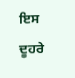ਇਸ ਦੂਹਰੇ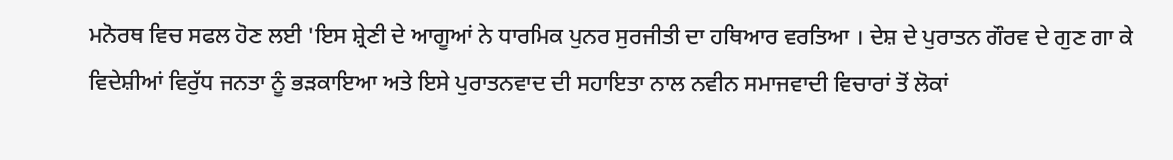ਮਨੋਰਥ ਵਿਚ ਸਫਲ ਹੋਣ ਲਈ 'ਇਸ ਸ਼੍ਰੇਣੀ ਦੇ ਆਗੂਆਂ ਨੇ ਧਾਰਮਿਕ ਪੁਨਰ ਸੁਰਜੀਤੀ ਦਾ ਹਥਿਆਰ ਵਰਤਿਆ । ਦੇਸ਼ ਦੇ ਪੁਰਾਤਨ ਗੌਰਵ ਦੇ ਗੁਣ ਗਾ ਕੇ ਵਿਦੇਸ਼ੀਆਂ ਵਿਰੁੱਧ ਜਨਤਾ ਨੂੰ ਭੜਕਾਇਆ ਅਤੇ ਇਸੇ ਪੁਰਾਤਨਵਾਦ ਦੀ ਸਹਾਇਤਾ ਨਾਲ ਨਵੀਨ ਸਮਾਜਵਾਦੀ ਵਿਚਾਰਾਂ ਤੋਂ ਲੋਕਾਂ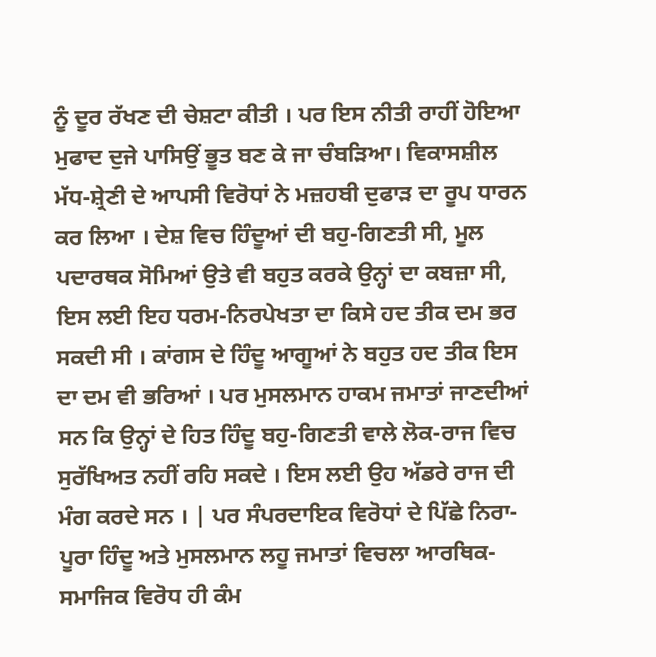ਨੂੰ ਦੂਰ ਰੱਖਣ ਦੀ ਚੇਸ਼ਟਾ ਕੀਤੀ । ਪਰ ਇਸ ਨੀਤੀ ਰਾਹੀਂ ਹੋਇਆ ਮੁਫਾਦ ਦੁਜੇ ਪਾਸਿਉਂ ਭੂਤ ਬਣ ਕੇ ਜਾ ਚੰਬੜਿਆ। ਵਿਕਾਸਸ਼ੀਲ ਮੱਧ-ਸ਼੍ਰੇਣੀ ਦੇ ਆਪਸੀ ਵਿਰੋਧਾਂ ਨੇ ਮਜ਼ਹਬੀ ਦੁਫਾੜ ਦਾ ਰੂਪ ਧਾਰਨ ਕਰ ਲਿਆ । ਦੇਸ਼ ਵਿਚ ਹਿੰਦੂਆਂ ਦੀ ਬਹੁ-ਗਿਣਤੀ ਸੀ, ਮੂਲ ਪਦਾਰਥਕ ਸੋਮਿਆਂ ਉਤੇ ਵੀ ਬਹੁਤ ਕਰਕੇ ਉਨ੍ਹਾਂ ਦਾ ਕਬਜ਼ਾ ਸੀ, ਇਸ ਲਈ ਇਹ ਧਰਮ-ਨਿਰਪੇਖਤਾ ਦਾ ਕਿਸੇ ਹਦ ਤੀਕ ਦਮ ਭਰ ਸਕਦੀ ਸੀ । ਕਾਂਗਸ ਦੇ ਹਿੰਦੂ ਆਗੂਆਂ ਨੇ ਬਹੁਤ ਹਦ ਤੀਕ ਇਸ ਦਾ ਦਮ ਵੀ ਭਰਿਆਂ । ਪਰ ਮੁਸਲਮਾਨ ਹਾਕਮ ਜਮਾਤਾਂ ਜਾਣਦੀਆਂ ਸਨ ਕਿ ਉਨ੍ਹਾਂ ਦੇ ਹਿਤ ਹਿੰਦੂ ਬਹੁ-ਗਿਣਤੀ ਵਾਲੇ ਲੋਕ-ਰਾਜ ਵਿਚ ਸੁਰੱਖਿਅਤ ਨਹੀਂ ਰਹਿ ਸਕਦੇ । ਇਸ ਲਈ ਉਹ ਅੱਡਰੇ ਰਾਜ ਦੀ ਮੰਗ ਕਰਦੇ ਸਨ । | ਪਰ ਸੰਪਰਦਾਇਕ ਵਿਰੋਧਾਂ ਦੇ ਪਿੱਛੇ ਨਿਰਾ-ਪੂਰਾ ਹਿੰਦੂ ਅਤੇ ਮੁਸਲਮਾਨ ਲਹੂ ਜਮਾਤਾਂ ਵਿਚਲਾ ਆਰਥਿਕ-ਸਮਾਜਿਕ ਵਿਰੋਧ ਹੀ ਕੰਮ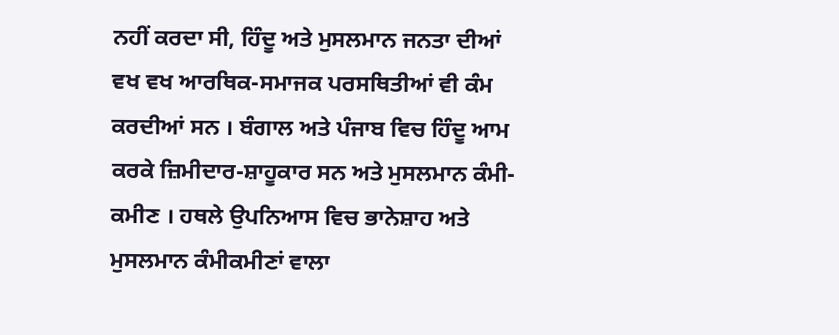ਨਹੀਂ ਕਰਦਾ ਸੀ, ਹਿੰਦੂ ਅਤੇ ਮੁਸਲਮਾਨ ਜਨਤਾ ਦੀਆਂ ਵਖ ਵਖ ਆਰਥਿਕ-ਸਮਾਜਕ ਪਰਸਥਿਤੀਆਂ ਵੀ ਕੰਮ ਕਰਦੀਆਂ ਸਨ । ਬੰਗਾਲ ਅਤੇ ਪੰਜਾਬ ਵਿਚ ਹਿੰਦੂ ਆਮ ਕਰਕੇ ਜ਼ਿਮੀਦਾਰ-ਸ਼ਾਹੂਕਾਰ ਸਨ ਅਤੇ ਮੁਸਲਮਾਨ ਕੰਮੀ-ਕਮੀਣ । ਹਥਲੇ ਉਪਨਿਆਸ ਵਿਚ ਭਾਨੇਸ਼ਾਹ ਅਤੇ ਮੁਸਲਮਾਨ ਕੰਮੀਕਮੀਣਾਂ ਵਾਲਾ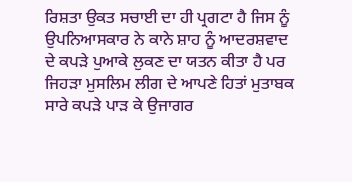ਰਿਸ਼ਤਾ ਉਕਤ ਸਚਾਈ ਦਾ ਹੀ ਪ੍ਰਗਟਾ ਹੈ ਜਿਸ ਨੂੰ ਉਪਨਿਆਸਕਾਰ ਨੇ ਕਾਨੇ ਸ਼ਾਹ ਨੂੰ ਆਦਰਸ਼ਵਾਦ ਦੇ ਕਪੜੇ ਪੁਆਕੇ ਲੁਕਣ ਦਾ ਯਤਨ ਕੀਤਾ ਹੈ ਪਰ ਜਿਹੜਾ ਮੁਸਲਿਮ ਲੀਗ ਦੇ ਆਪਣੇ ਹਿਤਾਂ ਮੁਤਾਬਕ ਸਾਰੇ ਕਪੜੇ ਪਾੜ ਕੇ ਉਜਾਗਰ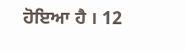ਹੋਇਆ ਹੈ । 12